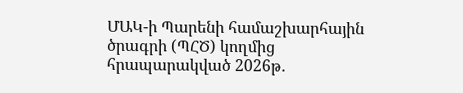ՄԱԿ-ի Պարենի համաշխարհային ծրագրի (ՊՀԾ) կողմից հրապարակված 2026թ․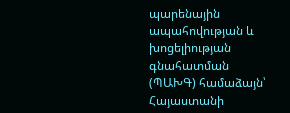պարենային ապահովության և խոցելիության գնահատման (ՊԱԽԳ) համաձայն՝ Հայաստանի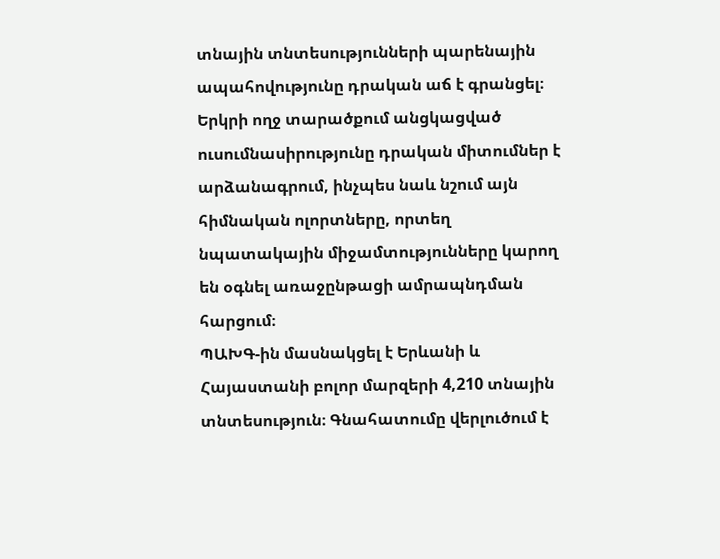տնային տնտեսությունների պարենային ապահովությունը դրական աճ է գրանցել։ Երկրի ողջ տարածքում անցկացված ուսումնասիրությունը դրական միտումներ է արձանագրում, ինչպես նաև նշում այն հիմնական ոլորտները, որտեղ նպատակային միջամտությունները կարող են օգնել առաջընթացի ամրապնդման հարցում։
ՊԱԽԳ-ին մասնակցել է Երևանի և Հայաստանի բոլոր մարզերի 4,210 տնային տնտեսություն։ Գնահատումը վերլուծում է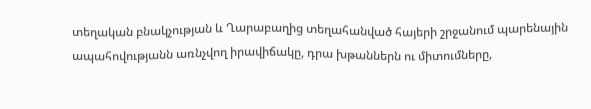տեղական բնակչության և Ղարաբաղից տեղահանված հայերի շրջանում պարենային ապահովությանն առնչվող իրավիճակը, դրա խթաններն ու միտումները,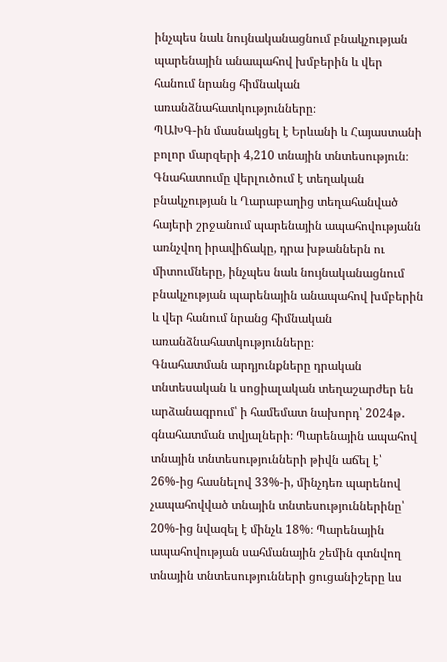ինչպես նաև նույնականացնում բնակչության պարենային անապահով խմբերին և վեր հանում նրանց հիմնական առանձնահատկությունները։
ՊԱԽԳ-ին մասնակցել է Երևանի և Հայաստանի բոլոր մարզերի 4,210 տնային տնտեսություն։ Գնահատումը վերլուծում է տեղական բնակչության և Ղարաբաղից տեղահանված հայերի շրջանում պարենային ապահովությանն առնչվող իրավիճակը, դրա խթաններն ու միտումները, ինչպես նաև նույնականացնում բնակչության պարենային անապահով խմբերին և վեր հանում նրանց հիմնական առանձնահատկությունները։
Գնահատման արդյունքները դրական տնտեսական և սոցիալական տեղաշարժեր են արձանագրում՝ ի համեմատ նախորդ՝ 2024թ․ գնահատման տվյալների։ Պարենային ապահով տնային տնտեսությունների թիվն աճել է՝ 26%-ից հասնելով 33%-ի, մինչդեռ պարենով չապահովված տնային տնտեսություններինը՝ 20%-ից նվազել է մինչև 18%։ Պարենային ապահովության սահմանային շեմին գտնվող տնային տնտեսությունների ցուցանիշերը ևս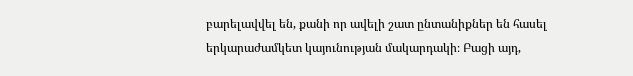բարելավվել են, քանի որ ավելի շատ ընտանիքներ են հասել երկարաժամկետ կայունության մակարդակի։ Բացի այդ,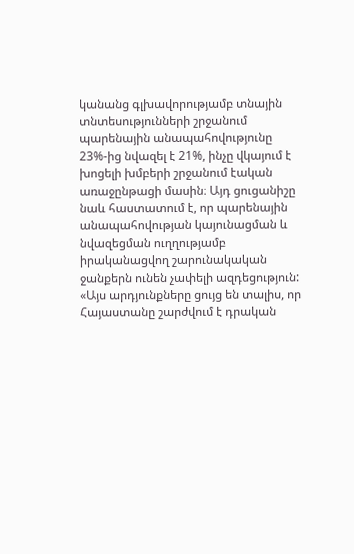կանանց գլխավորությամբ տնային տնտեսությունների շրջանում պարենային անապահովությունը 23%-ից նվազել է 21%, ինչը վկայում է խոցելի խմբերի շրջանում էական առաջընթացի մասին։ Այդ ցուցանիշը նաև հաստատում է, որ պարենային անապահովության կայունացման և նվազեցման ուղղությամբ իրականացվող շարունակական ջանքերն ունեն չափելի ազդեցություն: «Այս արդյունքները ցույց են տալիս, որ Հայաստանը շարժվում է դրական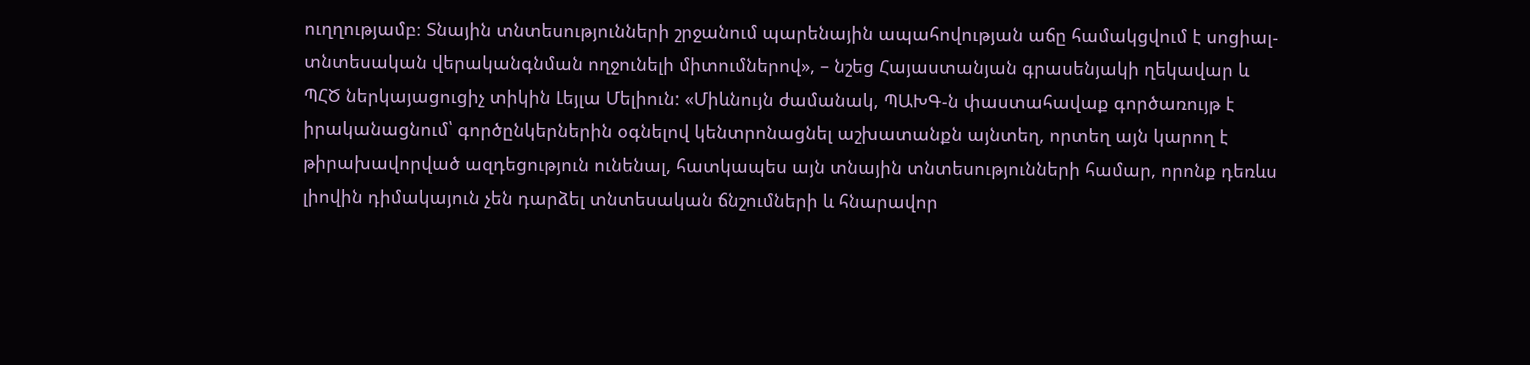ուղղությամբ։ Տնային տնտեսությունների շրջանում պարենային ապահովության աճը համակցվում է սոցիալ-տնտեսական վերականգնման ողջունելի միտումներով», – նշեց Հայաստանյան գրասենյակի ղեկավար և ՊՀԾ ներկայացուցիչ տիկին Լեյլա Մելիուն: «Միևնույն ժամանակ, ՊԱԽԳ-ն փաստահավաք գործառույթ է իրականացնում՝ գործընկերներին օգնելով կենտրոնացնել աշխատանքն այնտեղ, որտեղ այն կարող է թիրախավորված ազդեցություն ունենալ, հատկապես այն տնային տնտեսությունների համար, որոնք դեռևս լիովին դիմակայուն չեն դարձել տնտեսական ճնշումների և հնարավոր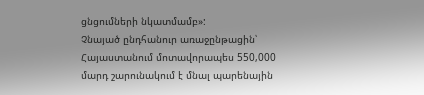ցնցումների նկատմամբ»:
Չնայած ընդհանուր առաջընթացին՝ Հայաստանում մոտավորապես 550,000 մարդ շարունակում է մնալ պարենային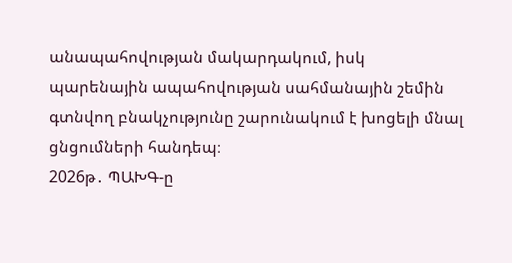անապահովության մակարդակում, իսկ պարենային ապահովության սահմանային շեմին գտնվող բնակչությունը շարունակում է խոցելի մնալ ցնցումների հանդեպ։
2026թ․ ՊԱԽԳ-ը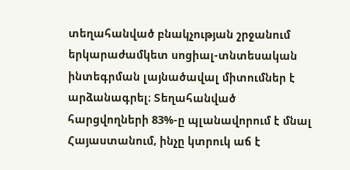տեղահանված բնակչության շրջանում երկարաժամկետ սոցիալ-տնտեսական ինտեգրման լայնածավալ միտումներ է արձանագրել։ Տեղահանված հարցվողների 83%-ը պլանավորում է մնալ Հայաստանում, ինչը կտրուկ աճ է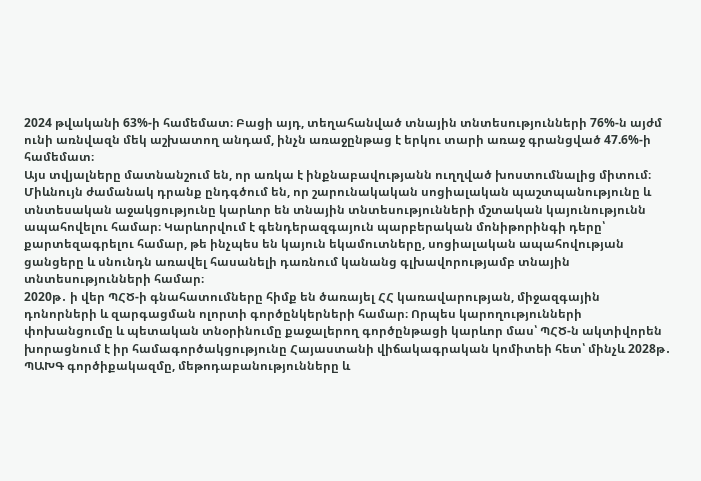2024 թվականի 63%-ի համեմատ։ Բացի այդ, տեղահանված տնային տնտեսությունների 76%-ն այժմ ունի առնվազն մեկ աշխատող անդամ, ինչն առաջընթաց է երկու տարի առաջ գրանցված 47.6%-ի համեմատ։
Այս տվյալները մատնանշում են, որ առկա է ինքնաբավությանն ուղղված խոստումնալից միտում։ Միևնույն ժամանակ դրանք ընդգծում են, որ շարունակական սոցիալական պաշտպանությունը և տնտեսական աջակցությունը կարևոր են տնային տնտեսությունների մշտական կայունությունն ապահովելու համար։ Կարևորվում է գենդերազգայուն պարբերական մոնիթորինգի դերը՝ քարտեզագրելու համար, թե ինչպես են կայուն եկամուտները, սոցիալական ապահովության ցանցերը և սնունդն առավել հասանելի դառնում կանանց գլխավորությամբ տնային տնտեսությունների համար։
2020թ․ ի վեր ՊՀԾ-ի գնահատումները հիմք են ծառայել ՀՀ կառավարության, միջազգային դոնորների և զարգացման ոլորտի գործընկերների համար։ Որպես կարողությունների փոխանցումը և պետական տնօրինումը քաջալերող գործընթացի կարևոր մաս՝ ՊՀԾ-ն ակտիվորեն խորացնում է իր համագործակցությունը Հայաստանի վիճակագրական կոմիտեի հետ՝ մինչև 2028թ․ ՊԱԽԳ գործիքակազմը, մեթոդաբանությունները և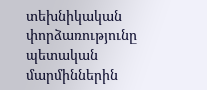տեխնիկական փորձառությունը պետական մարմիններին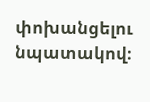փոխանցելու նպատակով։